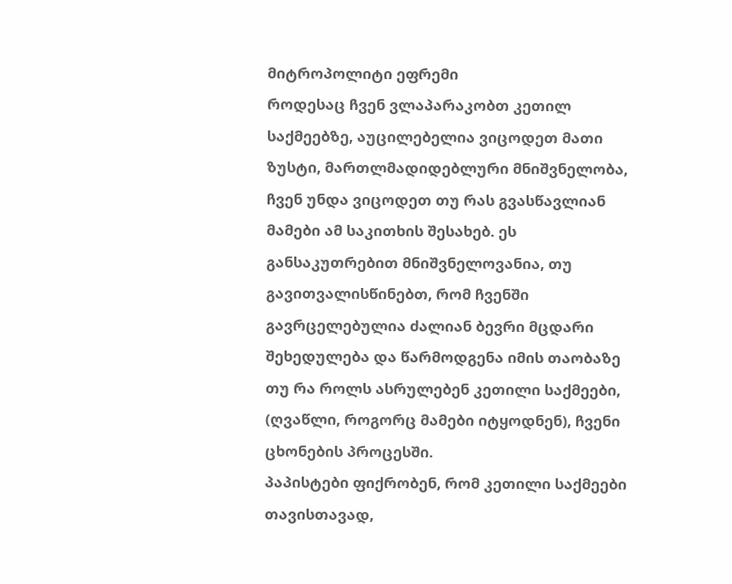მიტროპოლიტი ეფრემი
როდესაც ჩვენ ვლაპარაკობთ კეთილ საქმეებზე, აუცილებელია ვიცოდეთ მათი ზუსტი, მართლმადიდებლური მნიშვნელობა, ჩვენ უნდა ვიცოდეთ თუ რას გვასწავლიან მამები ამ საკითხის შესახებ. ეს განსაკუთრებით მნიშვნელოვანია, თუ გავითვალისწინებთ, რომ ჩვენში გავრცელებულია ძალიან ბევრი მცდარი შეხედულება და წარმოდგენა იმის თაობაზე თუ რა როლს ასრულებენ კეთილი საქმეები, (ღვაწლი, როგორც მამები იტყოდნენ), ჩვენი ცხონების პროცესში.
პაპისტები ფიქრობენ, რომ კეთილი საქმეები თავისთავად,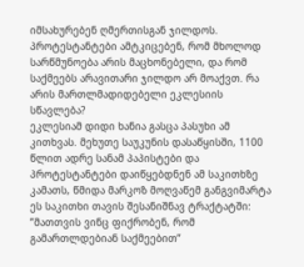იმსახურებენ ღმერთისგან ჯილდოს. პროტესტანტები ამტკიცებენ, რომ მხოლოდ სარწმუნოება არის მაცხონებელი, და რომ საქმეებს არავითარი ჯილდო არ მოაქვთ. რა არის მართლმადიდებელი ეკლესიის სწავლება?
ეკლესიამ დიდი ხანია გასცა პასუხი ამ კითხვას. მეხუთე საუკუნის დასაწყისში, 1100 წლით ადრე სანამ პაპისტები და პროტესტანტები დაიწყებდნენ ამ საკითხზე კამათს, წმიდა მარკოზ მოღვაწემ განგვიმარტა ეს საკითხი თავის შესანიშნავ ტრაქტატში: ”მათთვის ვინც ფიქრობენ, რომ გამართლდებიან საქმეებით”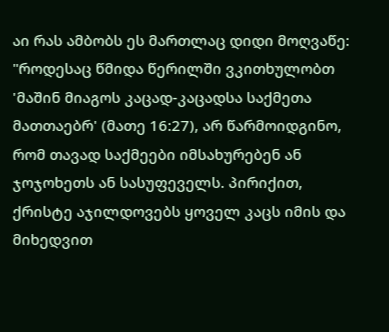აი რას ამბობს ეს მართლაც დიდი მოღვაწე:
"როდესაც წმიდა წერილში ვკითხულობთ 'მაშინ მიაგოს კაცად-კაცადსა საქმეთა მათთაებრ' (მათე 16:27), არ წარმოიდგინო, რომ თავად საქმეები იმსახურებენ ან ჯოჯოხეთს ან სასუფეველს. პირიქით, ქრისტე აჯილდოვებს ყოველ კაცს იმის და მიხედვით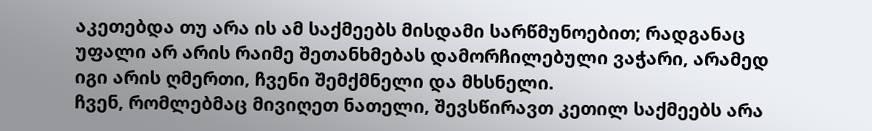აკეთებდა თუ არა ის ამ საქმეებს მისდამი სარწმუნოებით; რადგანაც უფალი არ არის რაიმე შეთანხმებას დამორჩილებული ვაჭარი, არამედ იგი არის ღმერთი, ჩვენი შემქმნელი და მხსნელი.
ჩვენ, რომლებმაც მივიღეთ ნათელი, შევსწირავთ კეთილ საქმეებს არა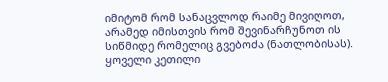იმიტომ რომ სანაცვლოდ რაიმე მივიღოთ, არამედ იმისთვის რომ შევინარჩუნოთ ის სიწმიდე რომელიც გვებოძა (ნათლობისას).
ყოველი კეთილი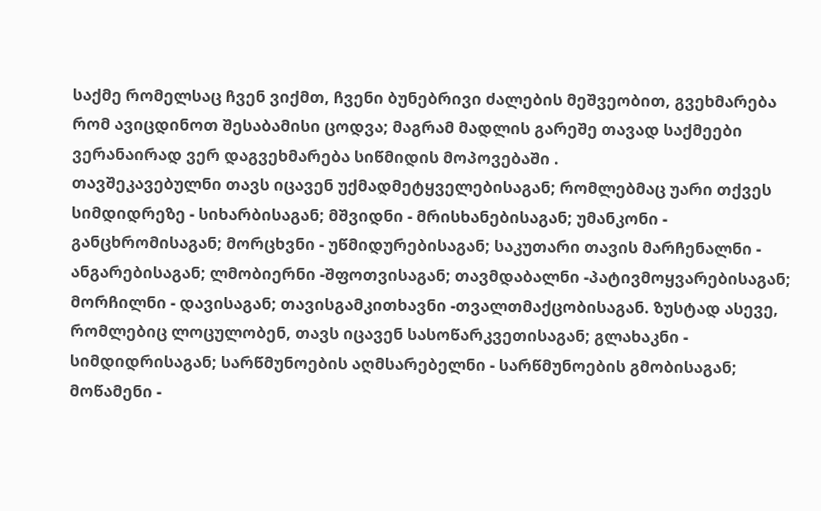საქმე რომელსაც ჩვენ ვიქმთ, ჩვენი ბუნებრივი ძალების მეშვეობით, გვეხმარება რომ ავიცდინოთ შესაბამისი ცოდვა; მაგრამ მადლის გარეშე თავად საქმეები ვერანაირად ვერ დაგვეხმარება სიწმიდის მოპოვებაში .
თავშეკავებულნი თავს იცავენ უქმადმეტყველებისაგან; რომლებმაც უარი თქვეს სიმდიდრეზე - სიხარბისაგან; მშვიდნი - მრისხანებისაგან; უმანკონი - განცხრომისაგან; მორცხვნი - უწმიდურებისაგან; საკუთარი თავის მარჩენალნი - ანგარებისაგან; ლმობიერნი -შფოთვისაგან; თავმდაბალნი -პატივმოყვარებისაგან; მორჩილნი - დავისაგან; თავისგამკითხავნი -თვალთმაქცობისაგან. ზუსტად ასევე, რომლებიც ლოცულობენ, თავს იცავენ სასოწარკვეთისაგან; გლახაკნი - სიმდიდრისაგან; სარწმუნოების აღმსარებელნი - სარწმუნოების გმობისაგან; მოწამენი -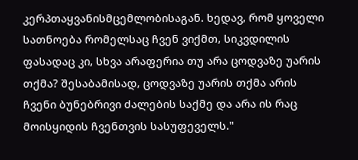კერპთაყვანისმცემლობისაგან. ხედავ, რომ ყოველი სათნოება რომელსაც ჩვენ ვიქმთ, სიკვდილის ფასადაც კი, სხვა არაფერია თუ არა ცოდვაზე უარის თქმა? შესაბამისად, ცოდვაზე უარის თქმა არის ჩვენი ბუნებრივი ძალების საქმე და არა ის რაც მოისყიდის ჩვენთვის სასუფეველს."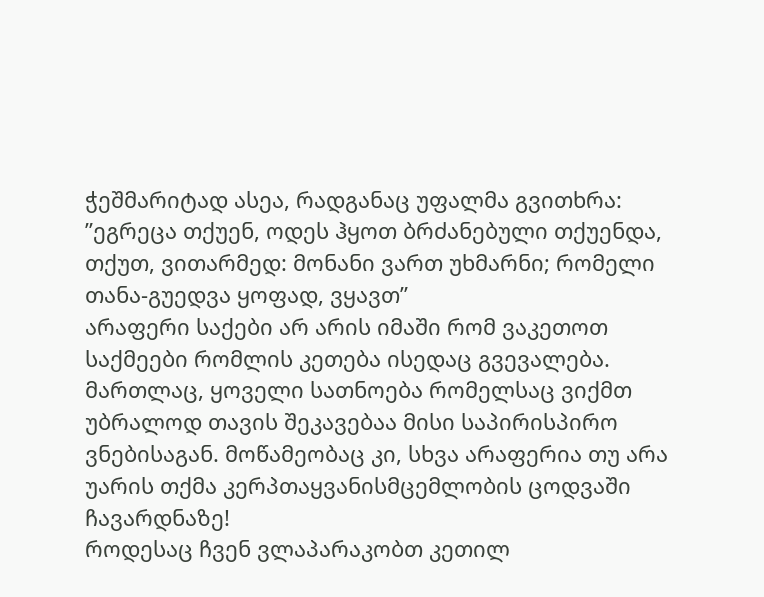ჭეშმარიტად ასეა, რადგანაც უფალმა გვითხრა: ”ეგრეცა თქუენ, ოდეს ჰყოთ ბრძანებული თქუენდა, თქუთ, ვითარმედ: მონანი ვართ უხმარნი; რომელი თანა-გუედვა ყოფად, ვყავთ”
არაფერი საქები არ არის იმაში რომ ვაკეთოთ საქმეები რომლის კეთება ისედაც გვევალება. მართლაც, ყოველი სათნოება რომელსაც ვიქმთ უბრალოდ თავის შეკავებაა მისი საპირისპირო ვნებისაგან. მოწამეობაც კი, სხვა არაფერია თუ არა უარის თქმა კერპთაყვანისმცემლობის ცოდვაში ჩავარდნაზე!
როდესაც ჩვენ ვლაპარაკობთ კეთილ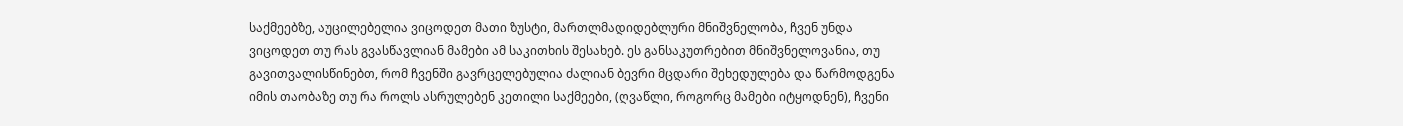საქმეებზე, აუცილებელია ვიცოდეთ მათი ზუსტი, მართლმადიდებლური მნიშვნელობა, ჩვენ უნდა ვიცოდეთ თუ რას გვასწავლიან მამები ამ საკითხის შესახებ. ეს განსაკუთრებით მნიშვნელოვანია, თუ გავითვალისწინებთ, რომ ჩვენში გავრცელებულია ძალიან ბევრი მცდარი შეხედულება და წარმოდგენა იმის თაობაზე თუ რა როლს ასრულებენ კეთილი საქმეები, (ღვაწლი, როგორც მამები იტყოდნენ), ჩვენი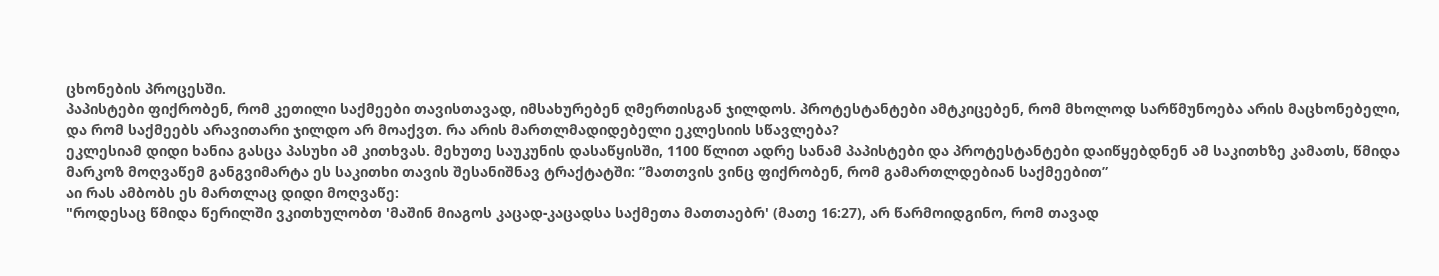ცხონების პროცესში.
პაპისტები ფიქრობენ, რომ კეთილი საქმეები თავისთავად, იმსახურებენ ღმერთისგან ჯილდოს. პროტესტანტები ამტკიცებენ, რომ მხოლოდ სარწმუნოება არის მაცხონებელი, და რომ საქმეებს არავითარი ჯილდო არ მოაქვთ. რა არის მართლმადიდებელი ეკლესიის სწავლება?
ეკლესიამ დიდი ხანია გასცა პასუხი ამ კითხვას. მეხუთე საუკუნის დასაწყისში, 1100 წლით ადრე სანამ პაპისტები და პროტესტანტები დაიწყებდნენ ამ საკითხზე კამათს, წმიდა მარკოზ მოღვაწემ განგვიმარტა ეს საკითხი თავის შესანიშნავ ტრაქტატში: ”მათთვის ვინც ფიქრობენ, რომ გამართლდებიან საქმეებით”
აი რას ამბობს ეს მართლაც დიდი მოღვაწე:
"როდესაც წმიდა წერილში ვკითხულობთ 'მაშინ მიაგოს კაცად-კაცადსა საქმეთა მათთაებრ' (მათე 16:27), არ წარმოიდგინო, რომ თავად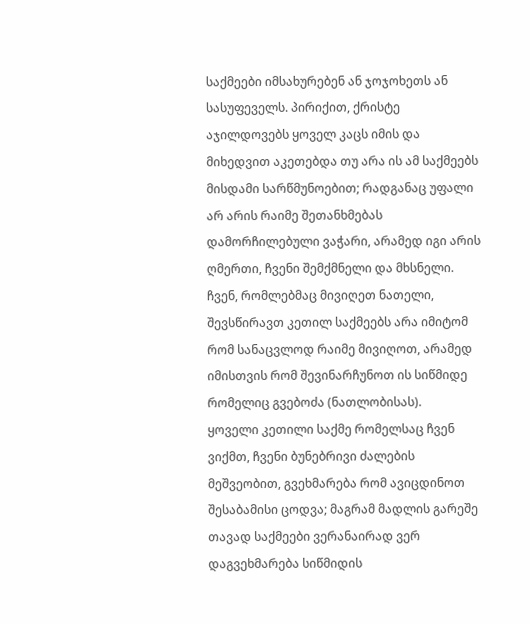საქმეები იმსახურებენ ან ჯოჯოხეთს ან სასუფეველს. პირიქით, ქრისტე აჯილდოვებს ყოველ კაცს იმის და მიხედვით აკეთებდა თუ არა ის ამ საქმეებს მისდამი სარწმუნოებით; რადგანაც უფალი არ არის რაიმე შეთანხმებას დამორჩილებული ვაჭარი, არამედ იგი არის ღმერთი, ჩვენი შემქმნელი და მხსნელი.
ჩვენ, რომლებმაც მივიღეთ ნათელი, შევსწირავთ კეთილ საქმეებს არა იმიტომ რომ სანაცვლოდ რაიმე მივიღოთ, არამედ იმისთვის რომ შევინარჩუნოთ ის სიწმიდე რომელიც გვებოძა (ნათლობისას).
ყოველი კეთილი საქმე რომელსაც ჩვენ ვიქმთ, ჩვენი ბუნებრივი ძალების მეშვეობით, გვეხმარება რომ ავიცდინოთ შესაბამისი ცოდვა; მაგრამ მადლის გარეშე თავად საქმეები ვერანაირად ვერ დაგვეხმარება სიწმიდის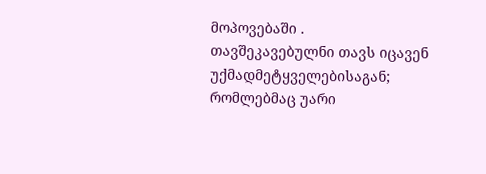მოპოვებაში .
თავშეკავებულნი თავს იცავენ უქმადმეტყველებისაგან; რომლებმაც უარი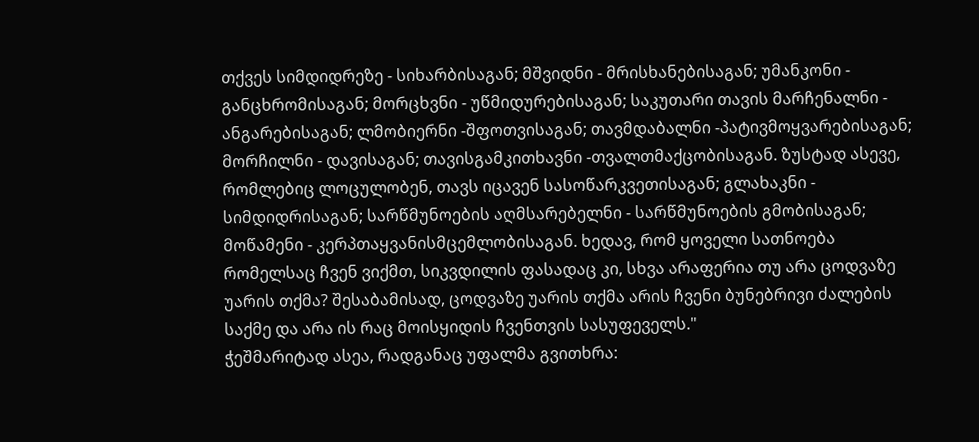თქვეს სიმდიდრეზე - სიხარბისაგან; მშვიდნი - მრისხანებისაგან; უმანკონი - განცხრომისაგან; მორცხვნი - უწმიდურებისაგან; საკუთარი თავის მარჩენალნი - ანგარებისაგან; ლმობიერნი -შფოთვისაგან; თავმდაბალნი -პატივმოყვარებისაგან; მორჩილნი - დავისაგან; თავისგამკითხავნი -თვალთმაქცობისაგან. ზუსტად ასევე, რომლებიც ლოცულობენ, თავს იცავენ სასოწარკვეთისაგან; გლახაკნი - სიმდიდრისაგან; სარწმუნოების აღმსარებელნი - სარწმუნოების გმობისაგან; მოწამენი - კერპთაყვანისმცემლობისაგან. ხედავ, რომ ყოველი სათნოება რომელსაც ჩვენ ვიქმთ, სიკვდილის ფასადაც კი, სხვა არაფერია თუ არა ცოდვაზე უარის თქმა? შესაბამისად, ცოდვაზე უარის თქმა არის ჩვენი ბუნებრივი ძალების საქმე და არა ის რაც მოისყიდის ჩვენთვის სასუფეველს."
ჭეშმარიტად ასეა, რადგანაც უფალმა გვითხრა: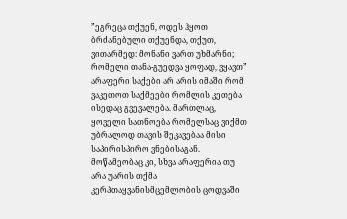”ეგრეცა თქუენ, ოდეს ჰყოთ ბრძანებული თქუენდა, თქუთ, ვითარმედ: მონანი ვართ უხმარნი; რომელი თანა-გუედვა ყოფად, ვყავთ”
არაფერი საქები არ არის იმაში რომ ვაკეთოთ საქმეები რომლის კეთება ისედაც გვევალება. მართლაც, ყოველი სათნოება რომელსაც ვიქმთ უბრალოდ თავის შეკავებაა მისი საპირისპირო ვნებისაგან. მოწამეობაც კი, სხვა არაფერია თუ არა უარის თქმა კერპთაყვანისმცემლობის ცოდვაში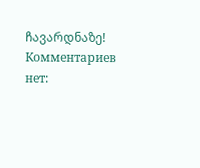ჩავარდნაზე!
Комментариев нет: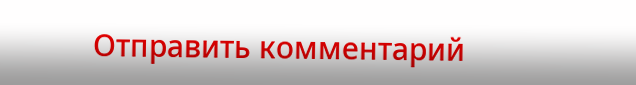Отправить комментарий